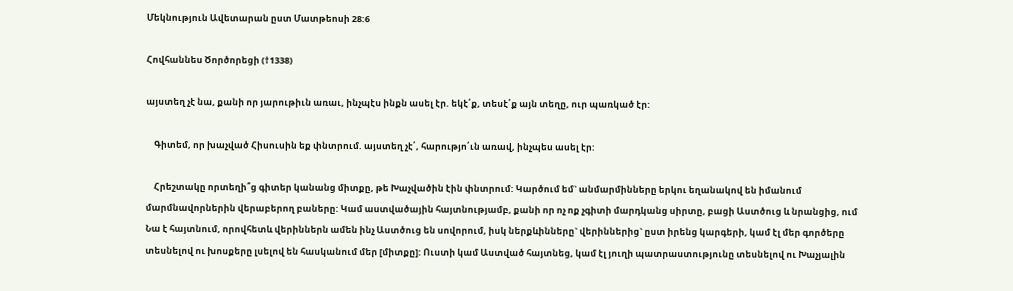Մեկնություն Ավետարան ըստ Մատթեոսի 28:6

Հովհաննես Ծործորեցի (†1338)

այստեղ չէ նա, քանի որ յարութիւն առաւ, ինչպէս ինքն ասել էր. եկէ՛ք, տեսէ՛ք այն տեղը, ուր պառկած էր:

    Գիտեմ, որ խաչված Հիսուսին եք փնտրում. այստեղ չէ՛, հարությո՛ւն առավ, ինչպես ասել էր:

    Հրեշտակը որտեղի՞ց գիտեր կանանց միտքը, թե Խաչվածին էին փնտրում: Կարծում եմ` անմարմինները երկու եղանակով են իմանում մարմնավորներին վերաբերող բաները: Կամ աստվածային հայտնությամբ, քանի որ ոչ ոք չգիտի մարդկանց սիրտը, բացի Աստծուց և նրանցից, ում Նա է հայտնում, որովհետև վերիններն ամեն ինչ Աստծուց են սովորում, իսկ ներքևինները` վերիններից` ըստ իրենց կարգերի, կամ էլ մեր գործերը տեսնելով ու խոսքերը լսելով են հասկանում մեր [միտքը]: Ուստի կամ Աստված հայտնեց, կամ էլ յուղի պատրաստությունը տեսնելով ու Խաչյալին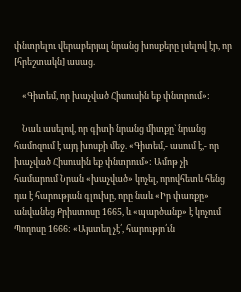փնտրելու վերաբերյալ նրանց խոսքերը լսելով էր, որ [հրեշտակն] ասաց.

    «Գիտեմ, որ խաչված Հիսուսին եք փնտրում»:

    Նաև ասելով, որ գիտի նրանց միտքը` նրանց համոզում է այդ խոսքի մեջ. «Գիտեմ,- ասում է,- որ խաչված Հիսուսին եք փնտրում»: Ամոթ չի համարում Նրան «խաչված» կոչել, որովհետև հենց դա է հարության գլուխը, որը նաև «Իր փառքը» անվանեց Քրիստոսը 1665, և «պարծանք» է կոչում Պողոսը 1666: «Այստեղ չէ՛, հարությո՛ւն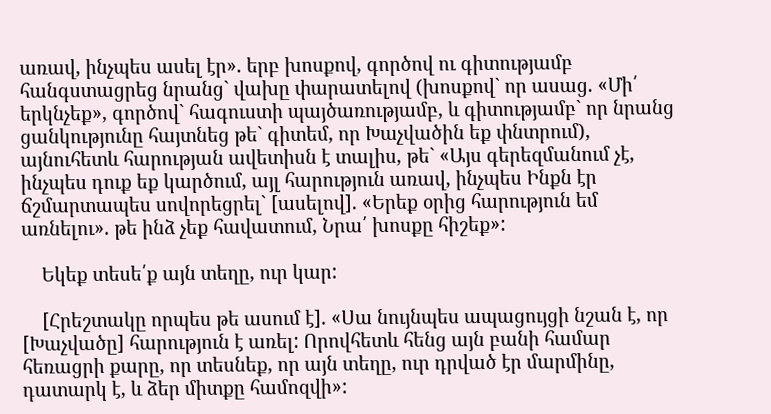առավ, ինչպես ասել էր». երբ խոսքով, գործով ու գիտությամբ հանգստացրեց նրանց` վախը փարատելով (խոսքով` որ ասաց. «Մի՛ երկնչեք», գործով` հագուստի պայծառությամբ, և գիտությամբ` որ նրանց ցանկությունը հայտնեց թե` գիտեմ, որ Խաչվածին եք փնտրում), այնուհետև հարության ավետիսն է տալիս, թե` «Այս գերեզմանում չէ, ինչպես դուք եք կարծում, այլ հարություն առավ, ինչպես Ինքն էր ճշմարտապես սովորեցրել` [ասելով]. «Երեք օրից հարություն եմ առնելու». թե ինձ չեք հավատում, Նրա՛ խոսքը հիշեք»:

    Եկեք տեսե՛ք այն տեղը, ուր կար:

    [Հրեշտակը որպես թե ասում է]. «Սա նույնպես ապացույցի նշան է, որ [Խաչվածը] հարություն է առել: Որովհետև հենց այն բանի համար հեռացրի քարը, որ տեսնեք, որ այն տեղը, ուր դրված էր մարմինը, դատարկ է, և ձեր միտքը համոզվի»: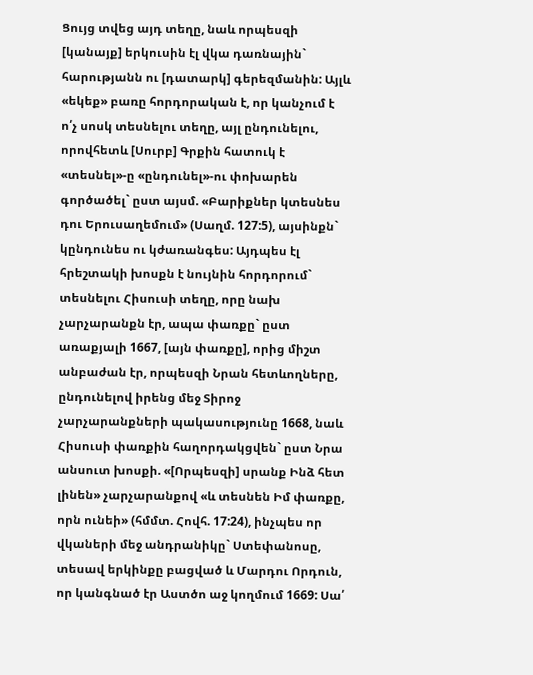Ցույց տվեց այդ տեղը, նաև որպեսզի [կանայք] երկուսին էլ վկա դառնային` հարությանն ու [դատարկ] գերեզմանին: Այլև «եկեք» բառը հորդորական է, որ կանչում է ո՛չ սոսկ տեսնելու տեղը, այլ ընդունելու, որովհետև [Սուրբ] Գրքին հատուկ է «տեսնել»-ը «ընդունել»-ու փոխարեն գործածել` ըստ այսմ. «Բարիքներ կտեսնես դու Երուսաղեմում» (Սաղմ. 127:5), այսինքն` կընդունես ու կժառանգես: Այդպես էլ հրեշտակի խոսքն է նույնին հորդորում` տեսնելու Հիսուսի տեղը, որը նախ չարչարանքն էր, ապա փառքը` ըստ առաքյալի 1667, [այն փառքը], որից միշտ անբաժան էր, որպեսզի Նրան հետևողները, ընդունելով իրենց մեջ Տիրոջ չարչարանքների պակասությունը 1668, նաև Հիսուսի փառքին հաղորդակցվեն` ըստ Նրա անսուտ խոսքի. «[Որպեսզի] սրանք Ինձ հետ լինեն» չարչարանքով «և տեսնեն Իմ փառքը, որն ունեի» (հմմտ. Հովհ. 17:24), ինչպես որ վկաների մեջ անդրանիկը` Ստեփանոսը, տեսավ երկինքը բացված և Մարդու Որդուն, որ կանգնած էր Աստծո աջ կողմում 1669: Սա՛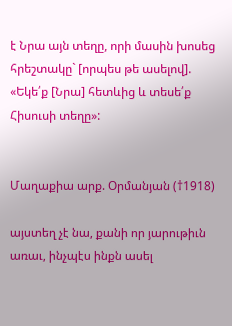է Նրա այն տեղը, որի մասին խոսեց հրեշտակը` [որպես թե ասելով]. «Եկե՛ք [Նրա] հետևից և տեսե՛ք Հիսուսի տեղը»:


Մաղաքիա արք. Օրմանյան (†1918)

այստեղ չէ նա, քանի որ յարութիւն առաւ, ինչպէս ինքն ասել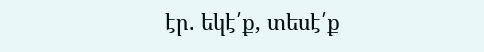էր. եկէ՛ք, տեսէ՛ք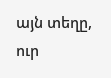այն տեղը, ուր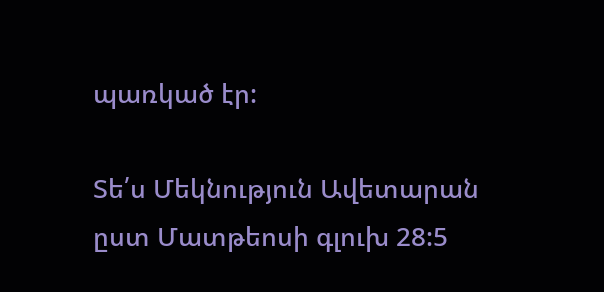պառկած էր:

Տե՛ս Մեկնություն Ավետարան ըստ Մատթեոսի գլուխ 28:5